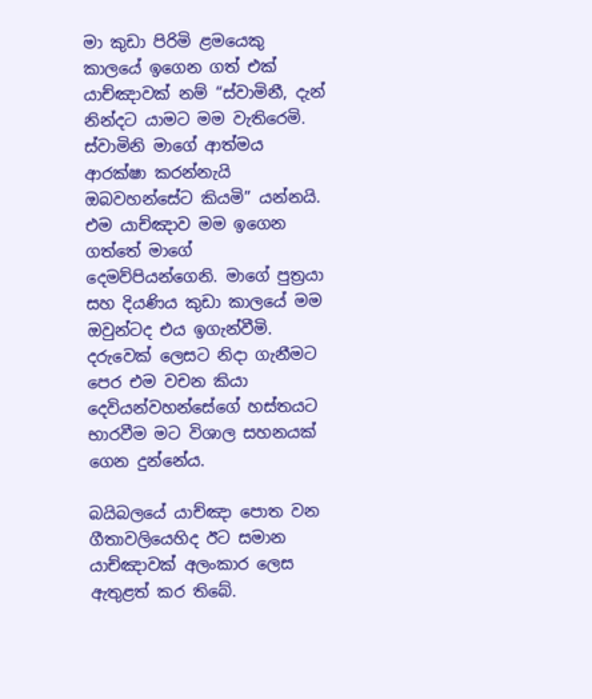මා කුඩා පිරිමි ළමයෙකු කාලයේ ඉගෙන ගත් එක් යාච්ඤාවක් නම් “ස්වාමිනී, දැන් නින්දට යාමට මම වැතිරෙමි. ස්වාමිනි මාගේ ආත්මය ආරක්ෂා කරන්නැයි ඔබවහන්සේට කියමි” යන්නයි. එම යාච්ඤාව මම ඉගෙන ගත්තේ මාගේ දෙමව්පියන්ගෙනි. මාගේ පුත්‍රයා සහ දියණිය කුඩා කාලයේ මම ඔවුන්ටද එය ඉගැන්වීමි. දරුවෙක් ලෙසට නිදා ගැනීමට පෙර එම වචන කියා දෙවියන්වහන්සේගේ හස්තයට භාරවීම මට විශාල සහනයක් ගෙන දුන්නේය.

බයිබලයේ යාච්ඤා පොත වන ගීතාවලියෙහිද ඊට සමාන යාච්ඤාවක් අලංකාර ලෙස ඇතුළත් කර තිබේ.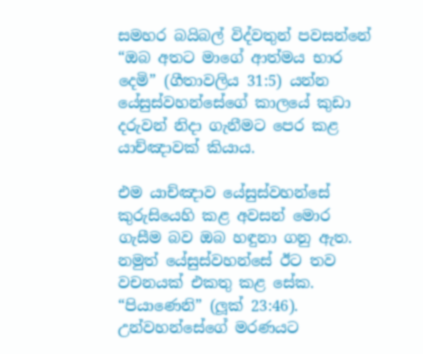සමහර බයිබල් විද්වතුන් පවසන්නේ “ඔබ අතට මාගේ ආත්මය භාර දෙමි” (ගීතාවලිය 31:5) යන්න යේසුස්වහන්සේගේ කාලයේ කුඩා දරුවන් නිදා ගැනීමට පෙර කළ යාච්ඤාවක් කියාය.

එම යාච්ඤාව යේසුස්වහන්සේ කුරුසියෙහි කළ අවසන් මොර ගැසීම බව ඔබ හඳුනා ගනු ඇත. නමුත් යේසුස්වහන්සේ ඊට තව වචනයක් එකතු කළ සේක. “පියාණෙනි” (ලූක් 23:46). උන්වහන්සේගේ මරණයට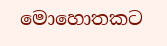මොහොතකට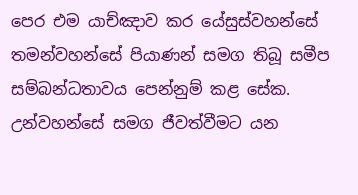පෙර එම යාච්ඤාව කර යේසුස්වහන්සේ තමන්වහන්සේ පියාණන් සමග තිබූ සමීප සම්බන්ධතාවය පෙන්නුම් කළ සේක. උන්වහන්සේ සමග ජීවත්වීමට යන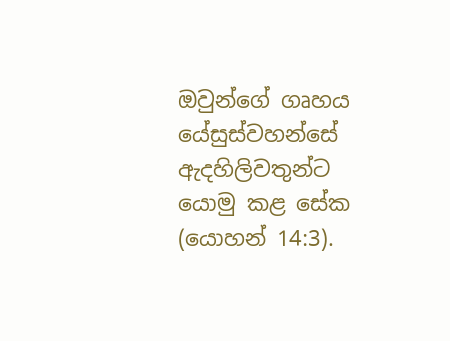ඔවුන්ගේ ගෘහය යේසුස්වහන්සේ ඇදහිලිවතුන්ට යොමු කළ සේක (යොහන් 14:3).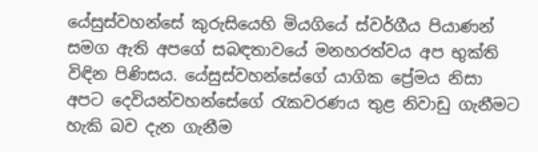යේසුස්වහන්සේ කුරුසියෙහි මියගියේ ස්වර්ගීය පියාණන් සමග ඇති අපගේ සබඳතාවයේ මනහරත්වය අප භුක්ති විඳින පිණිසය. යේසුස්වහන්සේගේ යාගික ප්‍රේමය නිසා අපට දෙවියන්වහන්සේගේ රැකවරණය තුළ නිවාඩු ගැනීමට හැකි බව දැන ගැනීම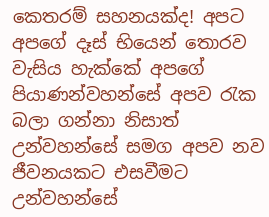කෙතරම් සහනයක්ද! අපට අපගේ දෑස් භියෙන් තොරව වැසිය හැක්කේ අපගේ පියාණන්වහන්සේ අපව රැක බලා ගන්නා නිසාත් උන්වහන්සේ සමග අපව නව ජීවනයකට එසවීමට උන්වහන්සේ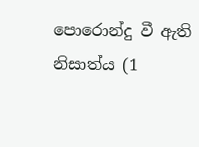පොරොන්දු වී ඇති නිසාත්ය (1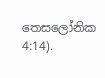තෙසලෝනික 4:14).